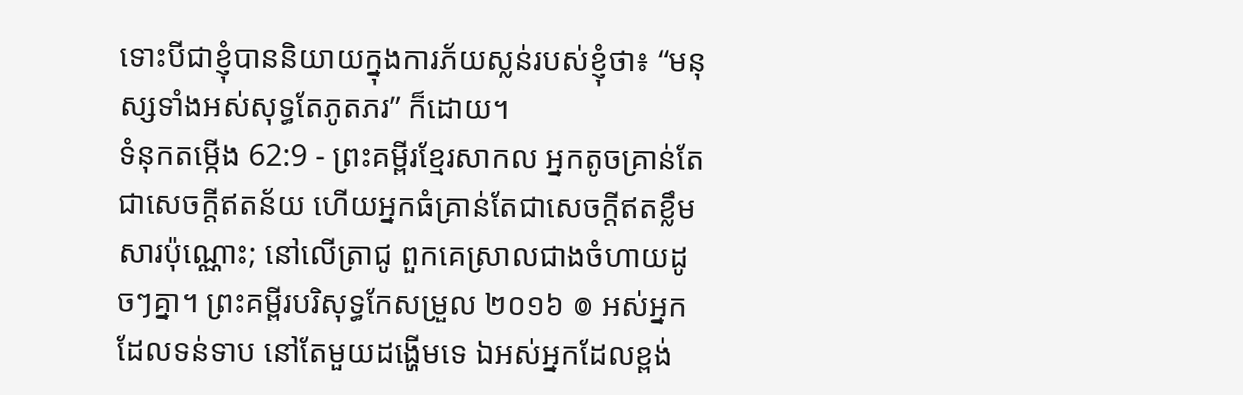ទោះបីជាខ្ញុំបាននិយាយក្នុងការភ័យស្លន់របស់ខ្ញុំថា៖ “មនុស្សទាំងអស់សុទ្ធតែភូតភរ” ក៏ដោយ។
ទំនុកតម្កើង 62:9 - ព្រះគម្ពីរខ្មែរសាកល អ្នកតូចគ្រាន់តែជាសេចក្ដីឥតន័យ ហើយអ្នកធំគ្រាន់តែជាសេចក្ដីឥតខ្លឹមសារប៉ុណ្ណោះ; នៅលើត្រាជូ ពួកគេស្រាលជាងចំហាយដូចៗគ្នា។ ព្រះគម្ពីរបរិសុទ្ធកែសម្រួល ២០១៦ ៙ អស់អ្នកដែលទន់ទាប នៅតែមួយដង្ហើមទេ ឯអស់អ្នកដែលខ្ពង់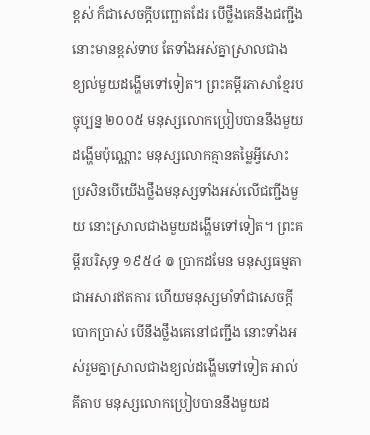ខ្ពស់ ក៏ជាសេចក្ដីបញ្ឆោតដែរ បើថ្លឹងគេនឹងជញ្ជីង នោះមានខ្ពស់ទាប តែទាំងអស់គ្នាស្រាលជាង ខ្យល់មួយដង្ហើមទៅទៀត។ ព្រះគម្ពីរភាសាខ្មែរបច្ចុប្បន្ន ២០០៥ មនុស្សលោកប្រៀបបាននឹងមួយដង្ហើមប៉ុណ្ណោះ មនុស្សលោកគ្មានតម្លៃអ្វីសោះ ប្រសិនបើយើងថ្លឹងមនុស្សទាំងអស់លើជញ្ជីងមួយ នោះស្រាលជាងមួយដង្ហើមទៅទៀត។ ព្រះគម្ពីរបរិសុទ្ធ ១៩៥៤ ៙ ប្រាកដមែន មនុស្សធម្មតាជាអសារឥតការ ហើយមនុស្សមាំទាំជាសេចក្ដីបោកប្រាស់ បើនឹងថ្លឹងគេនៅជញ្ជីង នោះទាំងអស់រួមគ្នាស្រាលជាងខ្យល់ដង្ហើមទៅទៀត អាល់គីតាប មនុស្សលោកប្រៀបបាននឹងមួយដ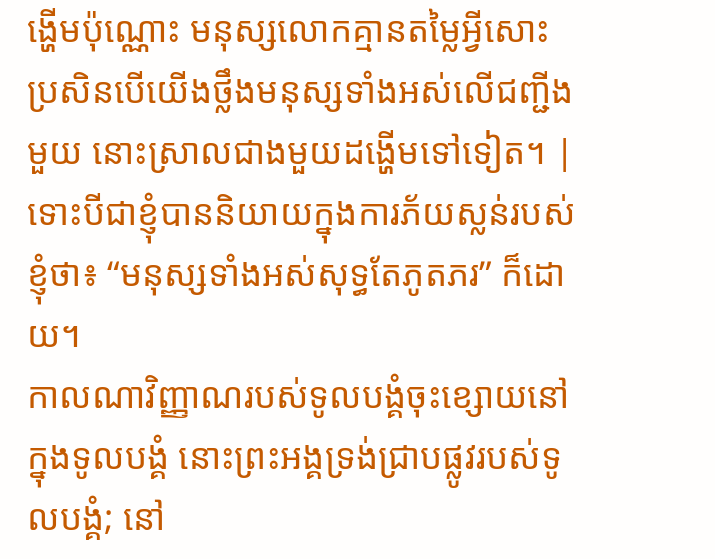ង្ហើមប៉ុណ្ណោះ មនុស្សលោកគ្មានតម្លៃអ្វីសោះ ប្រសិនបើយើងថ្លឹងមនុស្សទាំងអស់លើជញ្ជីងមួយ នោះស្រាលជាងមួយដង្ហើមទៅទៀត។ |
ទោះបីជាខ្ញុំបាននិយាយក្នុងការភ័យស្លន់របស់ខ្ញុំថា៖ “មនុស្សទាំងអស់សុទ្ធតែភូតភរ” ក៏ដោយ។
កាលណាវិញ្ញាណរបស់ទូលបង្គំចុះខ្សោយនៅក្នុងទូលបង្គំ នោះព្រះអង្គទ្រង់ជ្រាបផ្លូវរបស់ទូលបង្គំ; នៅ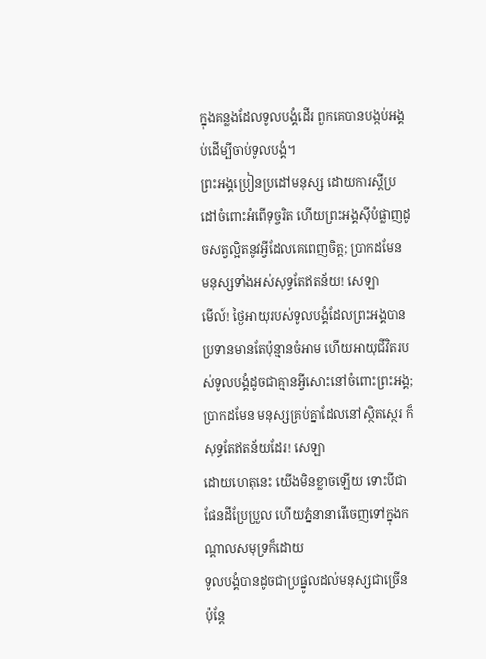ក្នុងគន្លងដែលទូលបង្គំដើរ ពួកគេបានបង្កប់អង្គប់ដើម្បីចាប់ទូលបង្គំ។
ព្រះអង្គប្រៀនប្រដៅមនុស្ស ដោយការស្ដីប្រដៅចំពោះអំពើទុច្ចរិត ហើយព្រះអង្គស៊ីបំផ្លាញដូចសត្វល្អិតនូវអ្វីដែលគេពេញចិត្ត; ប្រាកដមែន មនុស្សទាំងអស់សុទ្ធតែឥតន័យ! សេឡា
មើល៍! ថ្ងៃអាយុរបស់ទូលបង្គំដែលព្រះអង្គបានប្រទានមានតែប៉ុន្មានចំអាម ហើយអាយុជីវិតរបស់ទូលបង្គំដូចជាគ្មានអ្វីសោះនៅចំពោះព្រះអង្គ; ប្រាកដមែន មនុស្សគ្រប់គ្នាដែលនៅស្ថិតស្ថេរ ក៏សុទ្ធតែឥតន័យដែរ! សេឡា
ដោយហេតុនេះ យើងមិនខ្លាចឡើយ ទោះបីជាផែនដីប្រែប្រួល ហើយភ្នំនានារើចេញទៅក្នុងកណ្ដាលសមុទ្រក៏ដោយ
ទូលបង្គំបានដូចជាប្រផ្នូលដល់មនុស្សជាច្រើន ប៉ុន្តែ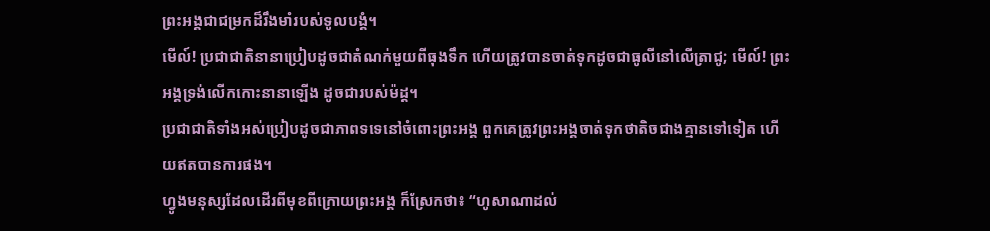ព្រះអង្គជាជម្រកដ៏រឹងមាំរបស់ទូលបង្គំ។
មើល៍! ប្រជាជាតិនានាប្រៀបដូចជាតំណក់មួយពីធុងទឹក ហើយត្រូវបានចាត់ទុកដូចជាធូលីនៅលើត្រាជូ; មើល៍! ព្រះអង្គទ្រង់លើកកោះនានាឡើង ដូចជារបស់ម៉ដ្ដ។
ប្រជាជាតិទាំងអស់ប្រៀបដូចជាភាពទទេនៅចំពោះព្រះអង្គ ពួកគេត្រូវព្រះអង្គចាត់ទុកថាតិចជាងគ្មានទៅទៀត ហើយឥតបានការផង។
ហ្វូងមនុស្សដែលដើរពីមុខពីក្រោយព្រះអង្គ ក៏ស្រែកថា៖ “ហូសាណាដល់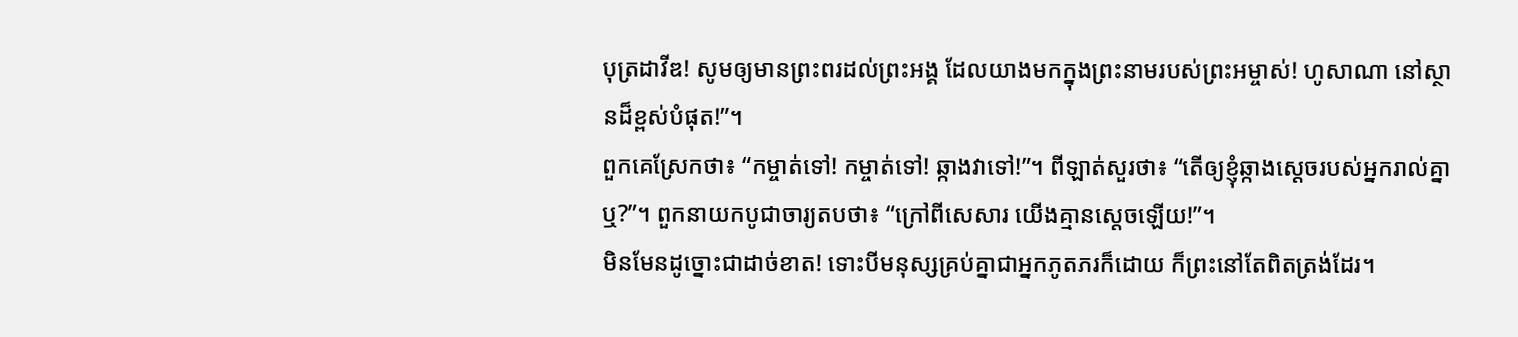បុត្រដាវីឌ! សូមឲ្យមានព្រះពរដល់ព្រះអង្គ ដែលយាងមកក្នុងព្រះនាមរបស់ព្រះអម្ចាស់! ហូសាណា នៅស្ថានដ៏ខ្ពស់បំផុត!”។
ពួកគេស្រែកថា៖ “កម្ចាត់ទៅ! កម្ចាត់ទៅ! ឆ្កាងវាទៅ!”។ ពីឡាត់សួរថា៖ “តើឲ្យខ្ញុំឆ្កាងស្ដេចរបស់អ្នករាល់គ្នាឬ?”។ ពួកនាយកបូជាចារ្យតបថា៖ “ក្រៅពីសេសារ យើងគ្មានស្ដេចឡើយ!”។
មិនមែនដូច្នោះជាដាច់ខាត! ទោះបីមនុស្សគ្រប់គ្នាជាអ្នកភូតភរក៏ដោយ ក៏ព្រះនៅតែពិតត្រង់ដែរ។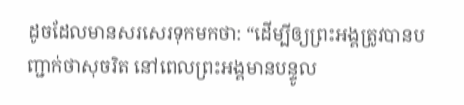ដូចដែលមានសរសេរទុកមកថា: “ដើម្បីឲ្យព្រះអង្គត្រូវបានបញ្ជាក់ថាសុចរិត នៅពេលព្រះអង្គមានបន្ទូល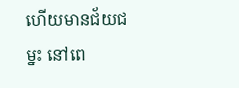ហើយមានជ័យជម្នះ នៅពេ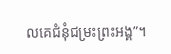លគេជំនុំជម្រះព្រះអង្គ”។